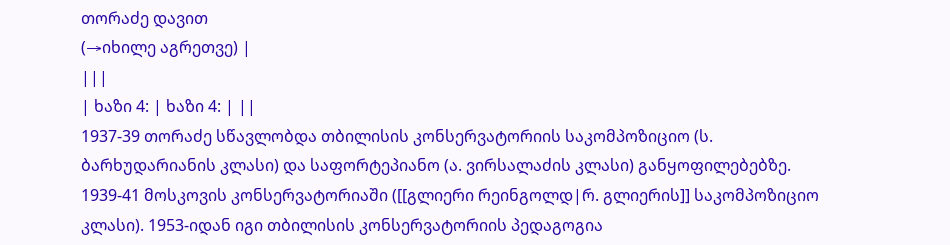თორაძე დავით
(→იხილე აგრეთვე) |
|||
| ხაზი 4: | ხაზი 4: | ||
1937-39 თორაძე სწავლობდა თბილისის კონსერვატორიის საკომპოზიციო (ს. ბარხუდარიანის კლასი) და საფორტეპიანო (ა. ვირსალაძის კლასი) განყოფილებებზე. 1939-41 მოსკოვის კონსერვატორიაში ([[გლიერი რეინგოლდ|რ. გლიერის]] საკომპოზიციო კლასი). 1953-იდან იგი თბილისის კონსერვატორიის პედაგოგია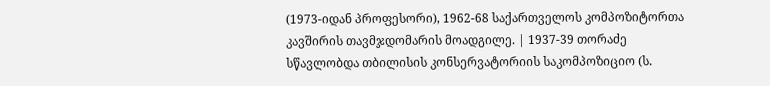(1973-იდან პროფესორი), 1962-68 საქართველოს კომპოზიტორთა კავშირის თავმჯდომარის მოადგილე. | 1937-39 თორაძე სწავლობდა თბილისის კონსერვატორიის საკომპოზიციო (ს.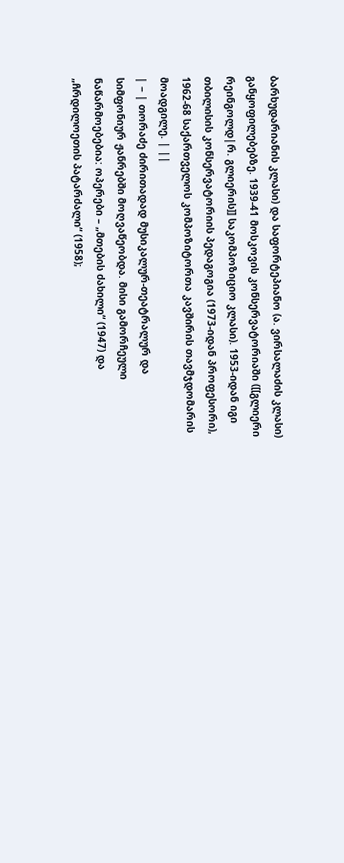ბარხუდარიანის კლასი) და საფორტეპიანო (ა. ვირსალაძის კლასი) განყოფილებებზე. 1939-41 მოსკოვის კონსერვატორიაში ([[გლიერი რეინგოლდ|რ. გლიერის]] საკომპოზიციო კლასი). 1953-იდან იგი თბილისის კონსერვატორიის პედაგოგია (1973-იდან პროფესორი), 1962-68 საქართველოს კომპოზიტორთა კავშირის თავმჯდომარის მოადგილე. | ||
| − | თორაძე ძირითადად მუსიკალურ-თეატრალურ და სიმფონიურ ჟანრებში მოღვაწეობდა. მისი გამორჩეული ნაწარმოებებია: ოპერები – „მთების ძახილი“ (1947) და „ჩრდილოეთის პატარძალი“ (1958);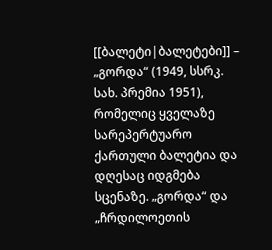[[ბალეტი|ბალეტები]] – „გორდა“ (1949, სსრკ. სახ. პრემია 1951), რომელიც ყველაზე სარეპერტუარო ქართული ბალეტია და დღესაც იდგმება სცენაზე. „გორდა“ და „ჩრდილოეთის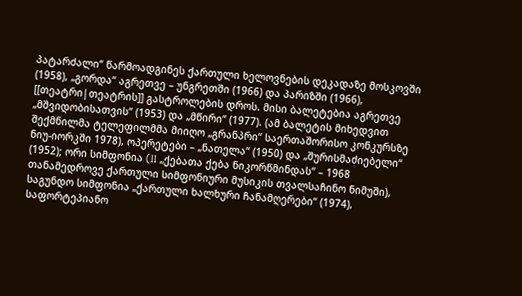პატარძალი“ წარმოადგინეს ქართული ხელოვნების დეკადაზე მოსკოვში (1958), „გორდა“ აგრეთვე – უნგრეთში (1966) და პარიზში (1966), [[თეატრი|თეატრის]] გასტროლების დროს. მისი ბალეტებია აგრეთვე „მშვიდობისათვის“ (1953) და „მწირი“ (1977). (ამ ბალეტის მიხედვით შექმნილმა ტელეფილმმა მიიღო „გრანპრი“ საერთაშორისო კონკურსზე ნიუ-იორკში 1978), ოპერეტები – „ნათელა“ (1950) და „შურისმაძიებელი“ (1952); ორი სიმფონია (II „ქებათა ქება ნიკორწმინდას“ – 1968 თანამედროვე ქართული სიმფონიური მუსიკის თვალსაჩინო ნიმუში), საგუნდო სიმფონია „ქართული ხალხური ჩანამღერები“ (1974), საფორტეპიანო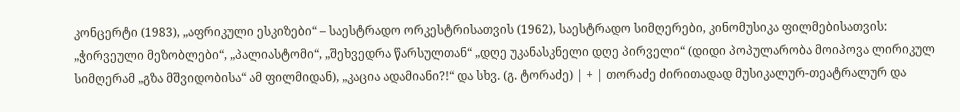კონცერტი (1983), „აფრიკული ესკიზები“ – საესტრადო ორკესტრისათვის (1962), საესტრადო სიმღერები, კინომუსიკა ფილმებისათვის: „ჭირვეული მეზობლები“, „პალიასტომი“, „შეხვედრა წარსულთან“ „დღე უკანასკნელი დღე პირველი“ (დიდი პოპულარობა მოიპოვა ლირიკულ სიმღერამ „გზა მშვიდობისა“ ამ ფილმიდან), „კაცია ადამიანი?!“ და სხვ. (გ. ტორაძე) | + | თორაძე ძირითადად მუსიკალურ-თეატრალურ და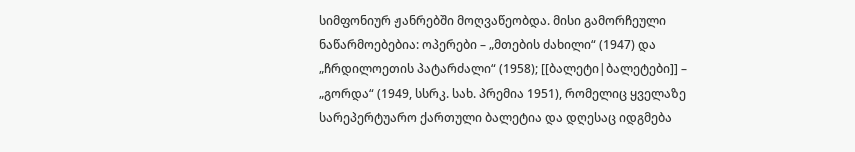სიმფონიურ ჟანრებში მოღვაწეობდა. მისი გამორჩეული ნაწარმოებებია: ოპერები – „მთების ძახილი“ (1947) და „ჩრდილოეთის პატარძალი“ (1958); [[ბალეტი|ბალეტები]] – „გორდა“ (1949, სსრკ. სახ. პრემია 1951), რომელიც ყველაზე სარეპერტუარო ქართული ბალეტია და დღესაც იდგმება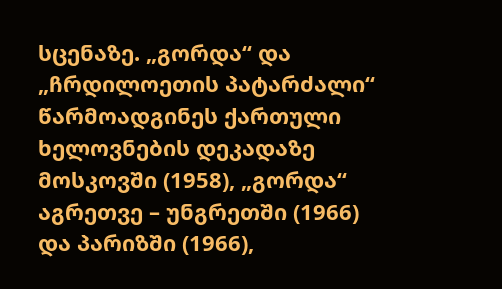სცენაზე. „გორდა“ და „ჩრდილოეთის პატარძალი“ წარმოადგინეს ქართული ხელოვნების დეკადაზე მოსკოვში (1958), „გორდა“ აგრეთვე – უნგრეთში (1966) და პარიზში (1966),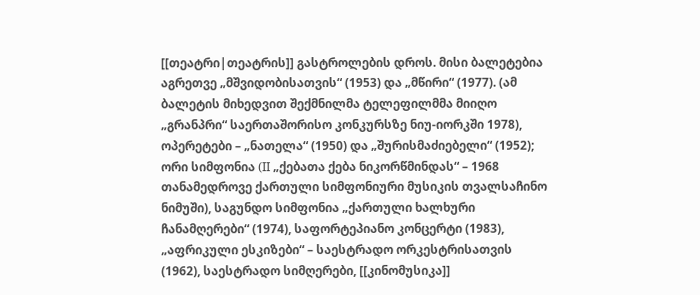[[თეატრი|თეატრის]] გასტროლების დროს. მისი ბალეტებია აგრეთვე „მშვიდობისათვის“ (1953) და „მწირი“ (1977). (ამ ბალეტის მიხედვით შექმნილმა ტელეფილმმა მიიღო „გრანპრი“ საერთაშორისო კონკურსზე ნიუ-იორკში 1978), ოპერეტები – „ნათელა“ (1950) და „შურისმაძიებელი“ (1952); ორი სიმფონია (II „ქებათა ქება ნიკორწმინდას“ – 1968 თანამედროვე ქართული სიმფონიური მუსიკის თვალსაჩინო ნიმუში), საგუნდო სიმფონია „ქართული ხალხური ჩანამღერები“ (1974), საფორტეპიანო კონცერტი (1983), „აფრიკული ესკიზები“ – საესტრადო ორკესტრისათვის (1962), საესტრადო სიმღერები, [[კინომუსიკა]]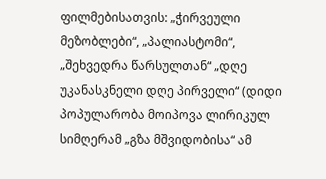ფილმებისათვის: „ჭირვეული მეზობლები“, „პალიასტომი“, „შეხვედრა წარსულთან“ „დღე უკანასკნელი დღე პირველი“ (დიდი პოპულარობა მოიპოვა ლირიკულ სიმღერამ „გზა მშვიდობისა“ ამ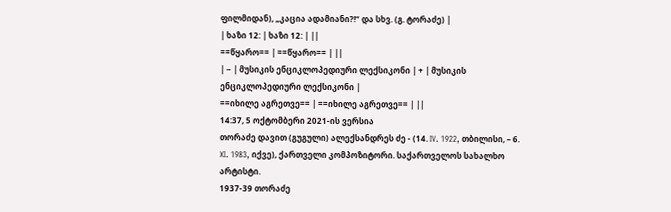ფილმიდან), „კაცია ადამიანი?!“ და სხვ. (გ. ტორაძე) |
| ხაზი 12: | ხაზი 12: | ||
==წყარო== | ==წყარო== | ||
| − | მუსიკის ენციკლოპედიური ლექსიკონი | + | მუსიკის ენციკლოპედიური ლექსიკონი |
==იხილე აგრეთვე== | ==იხილე აგრეთვე== | ||
14:37, 5 ოქტომბერი 2021-ის ვერსია
თორაძე დავით (გუგული) ალექსანდრეს ძე - (14. IV. 1922, თბილისი, – 6. XI. 1983, იქვე), ქართველი კომპოზიტორი. საქართველოს სახალხო არტისტი.
1937-39 თორაძე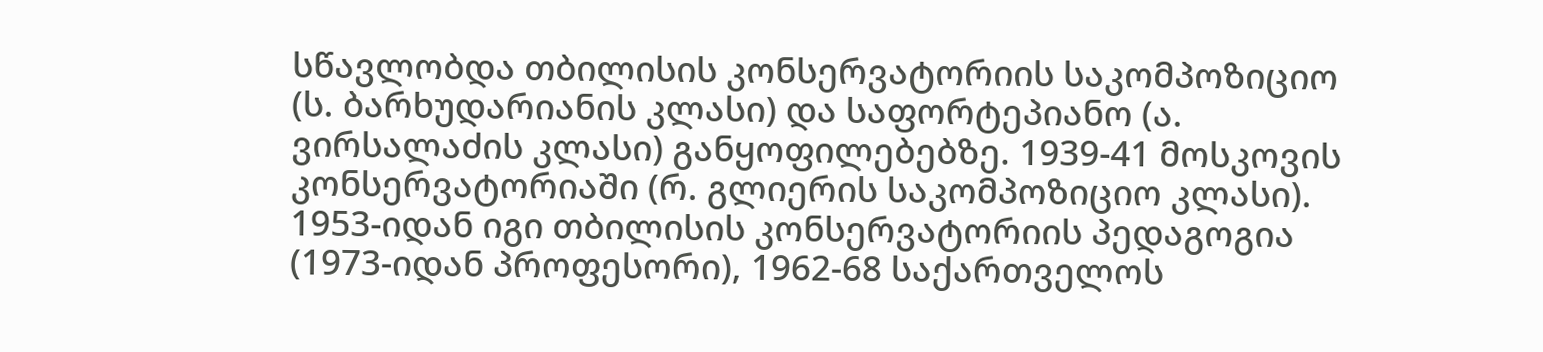სწავლობდა თბილისის კონსერვატორიის საკომპოზიციო (ს. ბარხუდარიანის კლასი) და საფორტეპიანო (ა. ვირსალაძის კლასი) განყოფილებებზე. 1939-41 მოსკოვის კონსერვატორიაში (რ. გლიერის საკომპოზიციო კლასი). 1953-იდან იგი თბილისის კონსერვატორიის პედაგოგია (1973-იდან პროფესორი), 1962-68 საქართველოს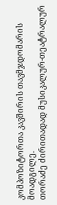კომპოზიტორთა კავშირის თავმჯდომარის მოადგილე.
თორაძე ძირითადად მუსიკალურ-თეატრალურ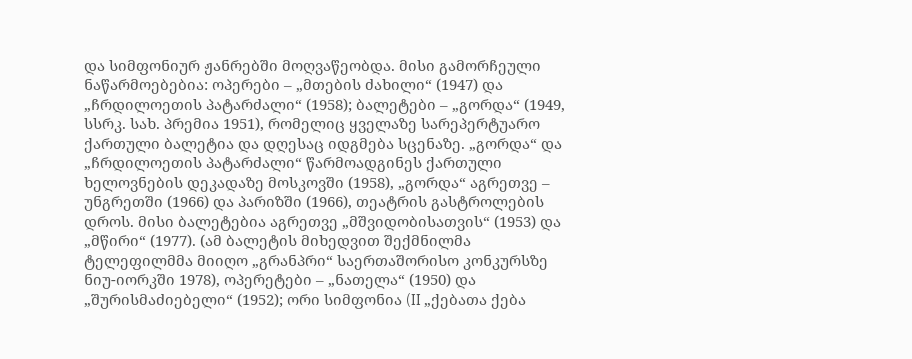და სიმფონიურ ჟანრებში მოღვაწეობდა. მისი გამორჩეული ნაწარმოებებია: ოპერები – „მთების ძახილი“ (1947) და „ჩრდილოეთის პატარძალი“ (1958); ბალეტები – „გორდა“ (1949, სსრკ. სახ. პრემია 1951), რომელიც ყველაზე სარეპერტუარო ქართული ბალეტია და დღესაც იდგმება სცენაზე. „გორდა“ და „ჩრდილოეთის პატარძალი“ წარმოადგინეს ქართული ხელოვნების დეკადაზე მოსკოვში (1958), „გორდა“ აგრეთვე – უნგრეთში (1966) და პარიზში (1966), თეატრის გასტროლების დროს. მისი ბალეტებია აგრეთვე „მშვიდობისათვის“ (1953) და „მწირი“ (1977). (ამ ბალეტის მიხედვით შექმნილმა ტელეფილმმა მიიღო „გრანპრი“ საერთაშორისო კონკურსზე ნიუ-იორკში 1978), ოპერეტები – „ნათელა“ (1950) და „შურისმაძიებელი“ (1952); ორი სიმფონია (II „ქებათა ქება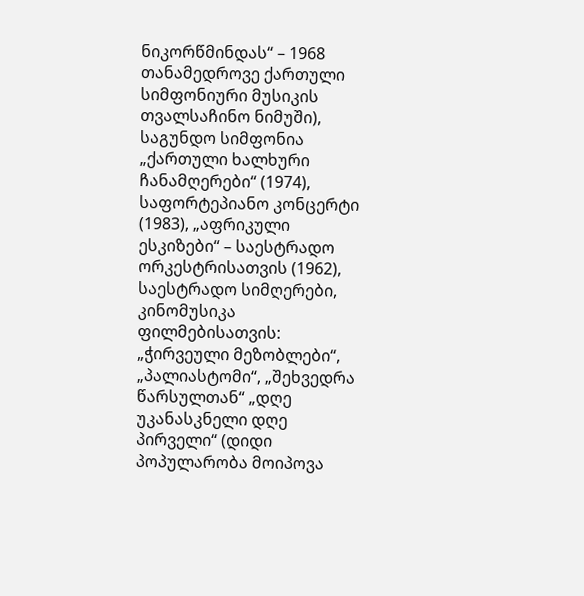ნიკორწმინდას“ – 1968 თანამედროვე ქართული სიმფონიური მუსიკის თვალსაჩინო ნიმუში), საგუნდო სიმფონია „ქართული ხალხური ჩანამღერები“ (1974), საფორტეპიანო კონცერტი (1983), „აფრიკული ესკიზები“ – საესტრადო ორკესტრისათვის (1962), საესტრადო სიმღერები, კინომუსიკა ფილმებისათვის: „ჭირვეული მეზობლები“, „პალიასტომი“, „შეხვედრა წარსულთან“ „დღე უკანასკნელი დღე პირველი“ (დიდი პოპულარობა მოიპოვა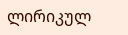ლირიკულ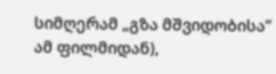სიმღერამ „გზა მშვიდობისა“ ამ ფილმიდან),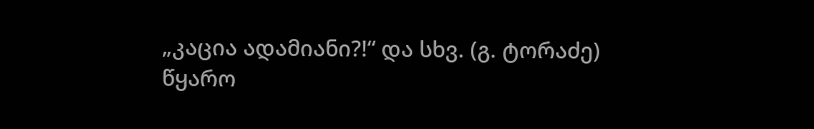„კაცია ადამიანი?!“ და სხვ. (გ. ტორაძე)
წყარო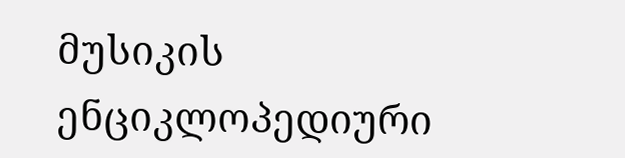მუსიკის ენციკლოპედიური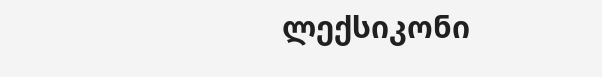ლექსიკონი